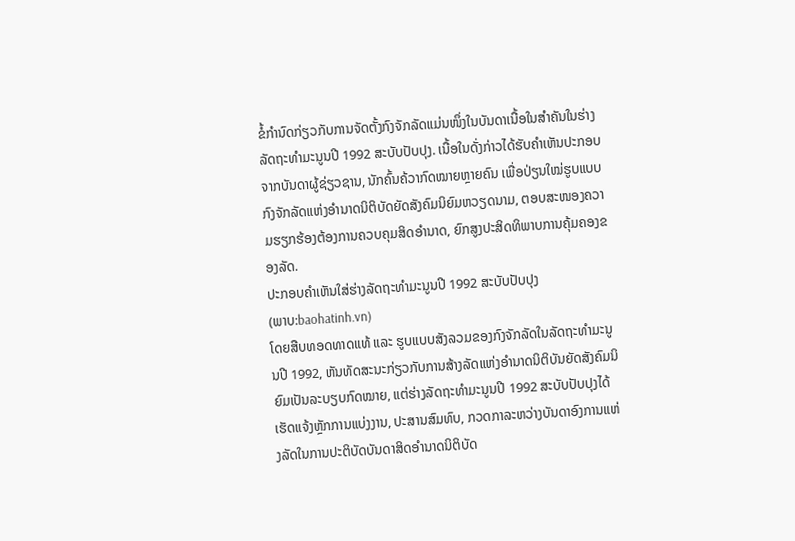ຂໍ້ກຳນົດກ່ຽວກັບການຈັດຕັ້ງກົງຈັກລັດແມ່ນໜຶ່ງໃນບັນດາເນື້ອໃນສຳຄັນໃນຮ່າງລັດຖະທຳມະນູນປີ 1992 ສະບັບປັບປຸງ. ເນື້ອໃນດັ່ງກ່າວໄດ້ຮັບຄຳເຫັນປະກອບຈາກບັນດາຜູ້ຊ່ຽວຊານ, ນັກຄົ້ນຄ້ວາກົດໝາຍຫຼາຍຄົນ ເພື່ອປ່ຽນໃໝ່ຮູບແບບກົງຈັກລັດແຫ່ງອຳນາດນິຕິບັດຍັດສັງຄົມນິຍົມຫວຽດນາມ, ຕອບສະໜອງຄວາມຮຽກຮ້ອງຕ້ອງການຄວບຄຸມສິດອຳນາດ, ຍົກສູງປະສິດທິພາບການຄຸ້ມຄອງຂອງລັດ.
ປະກອບຄຳເຫັນໃສ່ຮ່າງລັດຖະທຳມະນູນປີ 1992 ສະບັບປັບປຸງ
(ພາບ:baohatinh.vn)
ໂດຍສືບທອດທາດແທ້ ແລະ ຮູບແບບສັງລວມຂອງກົງຈັກລັດໃນລັດຖະທຳມະນູນປີ 1992, ຫັນທັດສະນະກ່ຽວກັບການສ້າງລັດແຫ່ງອຳນາດນິຕິບັນຍັດສັງຄົມນິຍົມເປັນລະບຽບກົດໝາຍ, ແຕ່ຮ່າງລັດຖະທຳມະນູນປີ 1992 ສະບັບປັບປຸງໄດ້ເຮັດແຈ້ງຫຼັກການແບ່ງງານ, ປະສານສົມທົບ, ກວດກາລະຫວ່າງບັນດາອົງການແຫ່ງລັດໃນການປະຕິບັດບັນດາສິດອຳນາດນິຕິບັດ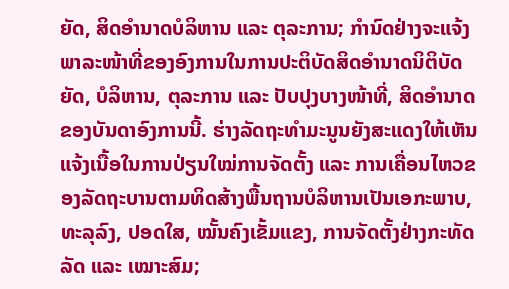ຍັດ, ສິດອຳນາດບໍລິຫານ ແລະ ຕຸລະການ; ກຳນົດຢ່າງຈະແຈ້ງພາລະໜ້າທີ່ຂອງອົງການໃນການປະຕິບັດສິດອຳນາດນິຕິບັດຍັດ, ບໍລິຫານ, ຕຸລະການ ແລະ ປັບປຸງບາງໜ້າທີ່, ສິດອຳນາດຂອງບັນດາອົງການນີ້. ຮ່າງລັດຖະທຳມະນູນຍັງສະແດງໃຫ້ເຫັນແຈ້ງເນື້ອໃນການປ່ຽນໃໝ່ການຈັດຕັ້ງ ແລະ ການເຄື່ອນໄຫວຂອງລັດຖະບານຕາມທິດສ້າງພື້ນຖານບໍລິຫານເປັນເອກະພາບ, ທະລຸລົງ, ປອດໃສ, ໝັ້ນຄົງເຂັ້ມແຂງ, ການຈັດຕັ້ງຢ່າງກະທັດລັດ ແລະ ເໝາະສົມ;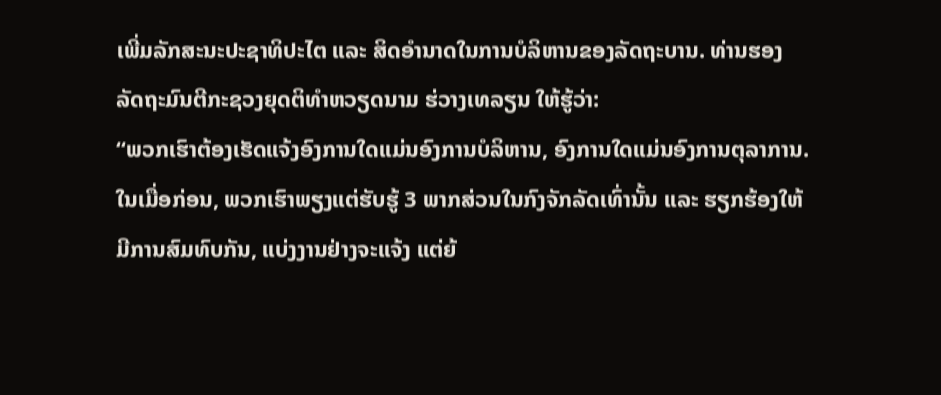ເພີ່ມລັກສະນະປະຊາທິປະໄຕ ແລະ ສິດອຳນາດໃນການບໍລິຫານຂອງລັດຖະບານ. ທ່ານຮອງລັດຖະມົນຕີກະຊວງຍຸດຕິທຳຫວຽດນາມ ຮ່ວາງເທລຽນ ໃຫ້ຮູ້ວ່າ:
“ພວກເຮົາຕ້ອງເຮັດແຈ້ງອົງການໃດແມ່ນອົງການບໍລິຫານ, ອົງການໃດແມ່ນອົງການຕຸລາການ. ໃນເມື່ອກ່ອນ, ພວກເຮົາພຽງແຕ່ຮັບຮູ້ 3 ພາກສ່ວນໃນກົງຈັກລັດເທົ່ານັ້ນ ແລະ ຮຽກຮ້ອງໃຫ້ມີການສົມທົບກັນ, ແບ່ງງານຢ່າງຈະແຈ້ງ ແຕ່ຍ້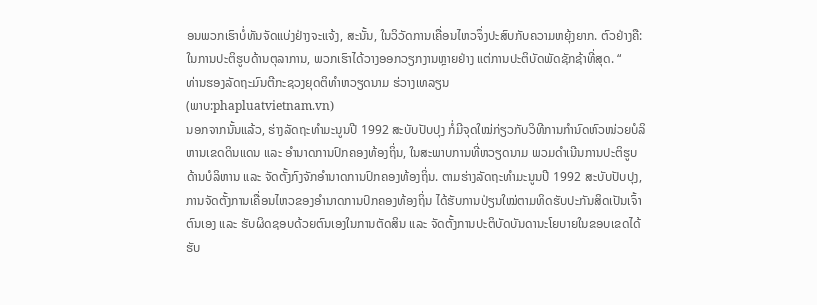ອນພວກເຮົາບໍ່ທັນຈັດແບ່ງຢ່າງຈະແຈ້ງ, ສະນັ້ນ, ໃນວິວັດການເຄື່ອນໄຫວຈຶ່ງປະສົບກັບຄວາມຫຍຸ້ງຍາກ. ຕົວຢ່າງຄື: ໃນການປະຕິຮູບດ້ານຕຸລາການ, ພວກເຮົາໄດ້ວາງອອກວຽກງານຫຼາຍຢ່າງ ແຕ່ການປະຕິບັດພັດຊັກຊ້າທີ່ສຸດ. “
ທ່ານຮອງລັດຖະມົນຕີກະຊວງຍຸດຕິທຳຫວຽດນາມ ຮ່ວາງເທລຽນ
(ພາບ:phapluatvietnam.vn)
ນອກຈາກນັ້ນແລ້ວ, ຮ່າງລັດຖະທຳມະນູນປີ 1992 ສະບັບປັບປຸງ ກໍ່ມີຈຸດໃໝ່ກ່ຽວກັບວິທີການກຳນົດຫົວໜ່ວຍບໍລິຫານເຂດດິນແດນ ແລະ ອຳນາດການປົກຄອງທ້ອງຖິ່ນ, ໃນສະພາບການທີ່ຫວຽດນາມ ພວມດຳເນີນການປະຕິຮູບດ້ານບໍລິຫານ ແລະ ຈັດຕັ້ງກົງຈັກອຳນາດການປົກຄອງທ້ອງຖິ່ນ. ຕາມຮ່າງລັດຖະທຳມະນູນປີ 1992 ສະບັບປັບປຸງ, ການຈັດຕັ້ງການເຄື່ອນໄຫວຂອງອຳນາດການປົກຄອງທ້ອງຖິ່ນ ໄດ້ຮັບການປ່ຽນໃໝ່ຕາມທິດຮັບປະກັນສິດເປັນເຈົ້າຕົນເອງ ແລະ ຮັບຜິດຊອບດ້ວຍຕົນເອງໃນການຕັດສິນ ແລະ ຈັດຕັ້ງການປະຕິບັດບັນດານະໂຍບາຍໃນຂອບເຂດໄດ້ຮັບ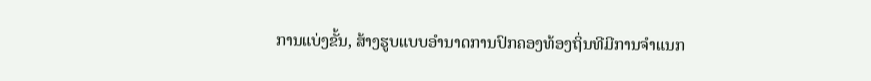ການແບ່ງຂັ້ນ, ສ້າງຮູບແບບອຳນາດການປົກຄອງທ້ອງຖິ່ນທີມີການຈຳແນກ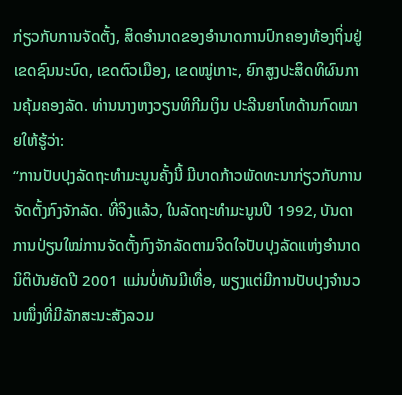ກ່ຽວກັບການຈັດຕັ້ງ, ສິດອຳນາດຂອງອຳນາດການປົກຄອງທ້ອງຖິ່ນຢູ່ເຂດຊົນນະບົດ, ເຂດຕົວເມືອງ, ເຂດໝູ່ເກາະ, ຍົກສູງປະສິດທິຜົນການຄຸ້ມຄອງລັດ. ທ່ານນາງຫງວຽນທິກີມເງິນ ປະລີນຍາໂທດ້ານກົດໝາຍໃຫ້ຮູ້ວ່າ:
“ການປັບປຸງລັດຖະທຳມະນູນຄັ້ງນີ້ ມີບາດກ້າວພັດທະນາກ່ຽວກັບການຈັດຕັ້ງກົງຈັກລັດ. ທີ່ຈິງແລ້ວ, ໃນລັດຖະທຳມະນູນປີ 1992, ບັນດາການປ່ຽນໃໝ່ການຈັດຕັ້ງກົງຈັກລັດຕາມຈິດໃຈປັບປຸງລັດແຫ່ງອຳນາດນິຕິບັນຍັດປີ 2001 ແມ່ນບໍ່ທັນມີເທື່ອ, ພຽງແຕ່ມີການປັບປຸງຈຳນວນໜຶ່ງທີ່ມີລັກສະນະສັງລວມ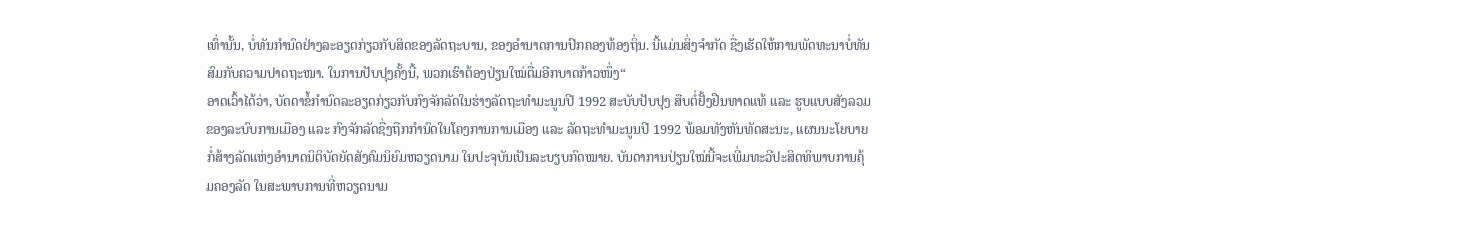ເທົ່ານັ້ນ, ບໍ່ທັນກຳນົດຢ່າງລະອຽດກ່ຽວກັບສິດຂອງລັດຖະບານ, ຂອງອຳນາດການປົກຄອງທ້ອງຖິ່ນ. ນີ້ແມ່ນສິ່ງຈຳກັດ ຊື່ງເຮັດໃຫ້ການພັດທະນາບໍ່ທັນສົມກັບຄວາມປາດຖະໜາ. ໃນການປັບປຸງຄັ້ງນີ້, ພວກເຮົາຕ້ອງປ່ຽນໃໝ່ຕື່ມອີກບາດກ້າວໜຶ່ງ“
ອາດເວົ້າໄດ້ວ່າ, ບັດດາຂໍ້ກຳນົດລະອຽດກ່ຽວກັບກົງຈັກລັດໃນຮ່າງລັດຖະທຳມະນູນປີ 1992 ສະບັບປັບປຸງ ສືບຕໍ່ຢັ້ງຢືນທາດແທ້ ແລະ ຮູບແບບສັງລວມຂອງລະບົບການເມືອງ ແລະ ກົງຈັກລັດຊື່ງຖືກກຳນົດໃນໂຄງການການເມືອງ ແລະ ລັດຖະທຳມະນູນປີ 1992 ພ້ອມທັງຫັນທັດສະນະ, ແຜນນະໂຍບາຍກໍ່ສ້າງລັດແຫ່ງອຳນາດນິຕິບັດຍັດສັງຄົມນິຍົມຫວຽດນາມ ໃນປະຈຸບັນເປັນລະບຽບກົດໝາຍ. ບັນດາການປ່ຽນໃໝ່ນີ້ຈະເພີ່ມທະວີປະສິດທິພາບການຄຸ້ມຄອງລັດ ໃນສະພາບການທີ່ຫວຽດນາມ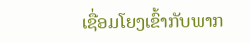ເຊື່ອມໂຍງເຂົ້າກັບພາກ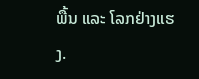ພື້ນ ແລະ ໂລກຢ່າງແຮງ.